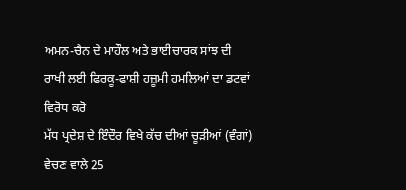ਅਮਨ-ਚੈਨ ਦੇ ਮਾਹੌਲ ਅਤੇ ਭਾਈਚਾਰਕ ਸਾਂਝ ਦੀ ਰਾਖੀ ਲਈ ਫਿਰਕੂ-ਫਾਸ਼ੀ ਹਜ਼ੂਮੀ ਹਮਲਿਆਂ ਦਾ ਡਟਵਾਂ ਵਿਰੋਧ ਕਰੋ
ਮੱਧ ਪ੍ਰਦੇਸ਼ ਦੇ ਇੰਦੌਰ ਵਿਖੇ ਕੱਚ ਦੀਆਂ ਚੂੜੀਆਂ (ਵੰਗਾਂ) ਵੇਚਣ ਵਾਲੇ 25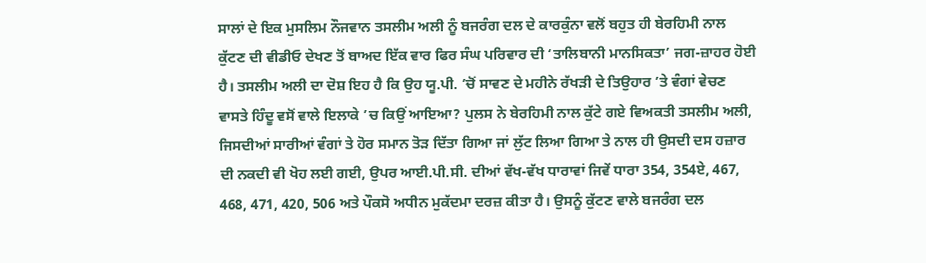ਸਾਲਾਂ ਦੇ ਇਕ ਮੁਸਲਿਮ ਨੌਜਵਾਨ ਤਸਲੀਮ ਅਲੀ ਨੂੰ ਬਜਰੰਗ ਦਲ ਦੇ ਕਾਰਕੁੰਨਾ ਵਲੋਂ ਬਹੁਤ ਹੀ ਬੇਰਹਿਮੀ ਨਾਲ ਕੁੱਟਣ ਦੀ ਵੀਡੀਓ ਦੇਖਣ ਤੋਂ ਬਾਅਦ ਇੱਕ ਵਾਰ ਫਿਰ ਸੰਘ ਪਰਿਵਾਰ ਦੀ ‘ਤਾਲਿਬਾਨੀ ਮਾਨਸਿਕਤਾ’ ਜਗ-ਜ਼ਾਹਰ ਹੋਈ ਹੈ। ਤਸਲੀਮ ਅਲੀ ਦਾ ਦੋਸ਼ ਇਹ ਹੈ ਕਿ ਉਹ ਯੂ.ਪੀ. ’ਚੋਂ ਸਾਵਣ ਦੇ ਮਹੀਨੇ ਰੱਖੜੀ ਦੇ ਤਿਉਹਾਰ ’ਤੇ ਵੰਗਾਂ ਵੇਚਣ ਵਾਸਤੇ ਹਿੰਦੂ ਵਸੋਂ ਵਾਲੇ ਇਲਾਕੇ ’ਚ ਕਿਉਂ ਆਇਆ? ਪੁਲਸ ਨੇ ਬੇਰਹਿਮੀ ਨਾਲ ਕੁੱਟੇ ਗਏ ਵਿਅਕਤੀ ਤਸਲੀਮ ਅਲੀ, ਜਿਸਦੀਆਂ ਸਾਰੀਆਂ ਵੰਗਾਂ ਤੇ ਹੋਰ ਸਮਾਨ ਤੋੜ ਦਿੱਤਾ ਗਿਆ ਜਾਂ ਲੁੱਟ ਲਿਆ ਗਿਆ ਤੇ ਨਾਲ ਹੀ ਉਸਦੀ ਦਸ ਹਜ਼ਾਰ ਦੀ ਨਕਦੀ ਵੀ ਖੋਹ ਲਈ ਗਈ, ਉਪਰ ਆਈ.ਪੀ.ਸੀ. ਦੀਆਂ ਵੱਖ-ਵੱਖ ਧਾਰਾਵਾਂ ਜਿਵੇਂ ਧਾਰਾ 354, 354ਏ, 467, 468, 471, 420, 506 ਅਤੇ ਪੌਕਸੋ ਅਧੀਨ ਮੁਕੱਦਮਾ ਦਰਜ਼ ਕੀਤਾ ਹੈ। ਉਸਨੂੰ ਕੁੱਟਣ ਵਾਲੇ ਬਜਰੰਗ ਦਲ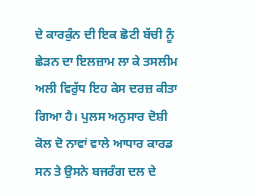ਦੇ ਕਾਰਕੁੰਨ ਦੀ ਇਕ ਛੋਟੀ ਬੱਚੀ ਨੂੰ ਛੇੜਨ ਦਾ ਇਲਜ਼ਾਮ ਲਾ ਕੇ ਤਸਲੀਮ ਅਲੀ ਵਿਰੁੱਧ ਇਹ ਕੇਸ ਦਰਜ਼ ਕੀਤਾ ਗਿਆ ਹੈ। ਪੁਲਸ ਅਨੁਸਾਰ ਦੋਸ਼ੀ ਕੋਲ ਦੋ ਨਾਵਾਂ ਵਾਲੇ ਆਧਾਰ ਕਾਰਡ ਸਨ ਤੇ ਉਸਨੇ ਬਜਰੰਗ ਦਲ ਦੇ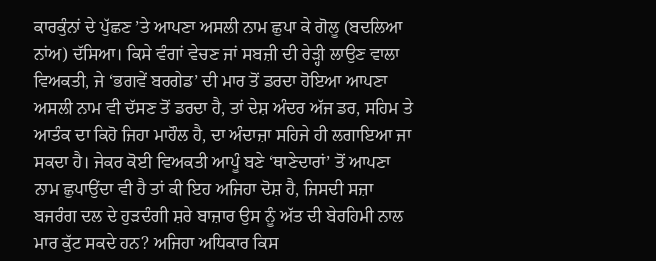ਕਾਰਕੁੰਨਾਂ ਦੇ ਪੁੱਛਣ ’ਤੇ ਆਪਣਾ ਅਸਲੀ ਨਾਮ ਛੁਪਾ ਕੇ ਗੋਲੂ (ਬਦਲਿਆ ਨਾਂਅ) ਦੱਸਿਆ। ਕਿਸੇ ਵੰਗਾਂ ਵੇਚਣ ਜਾਂ ਸਬਜ਼ੀ ਦੀ ਰੇੜ੍ਹੀ ਲਾਉਣ ਵਾਲਾ ਵਿਅਕਤੀ, ਜੇ ‘ਭਗਵੇਂ ਬਰਗੇਡ’ ਦੀ ਮਾਰ ਤੋਂ ਡਰਦਾ ਹੋਇਆ ਆਪਣਾ ਅਸਲੀ ਨਾਮ ਵੀ ਦੱਸਣ ਤੋਂ ਡਰਦਾ ਹੈ, ਤਾਂ ਦੇਸ਼ ਅੰਦਰ ਅੱਜ ਡਰ, ਸਹਿਮ ਤੇ ਆਤੰਕ ਦਾ ਕਿਹੋ ਜਿਹਾ ਮਾਹੌਲ ਹੈ, ਦਾ ਅੰਦਾਜ਼ਾ ਸਹਿਜੇ ਹੀ ਲਗਾਇਆ ਜਾ ਸਕਦਾ ਹੈ। ਜੇਕਰ ਕੋਈ ਵਿਅਕਤੀ ਆਪੂੰ ਬਣੇ ‘ਥਾਣੇਦਾਰਾਂ’ ਤੋਂ ਆਪਣਾ ਨਾਮ ਛੁਪਾਉਂਦਾ ਵੀ ਹੈ ਤਾਂ ਕੀ ਇਹ ਅਜਿਹਾ ਦੋਸ਼ ਹੈ, ਜਿਸਦੀ ਸਜ਼ਾ ਬਜਰੰਗ ਦਲ ਦੇ ਹੁੜਦੰਗੀ ਸ਼ਰੇ ਬਾਜ਼ਾਰ ਉਸ ਨੂੰ ਅੱਤ ਦੀ ਬੇਰਹਿਮੀ ਨਾਲ ਮਾਰ ਕੁੱਟ ਸਕਦੇ ਹਨ? ਅਜਿਹਾ ਅਧਿਕਾਰ ਕਿਸ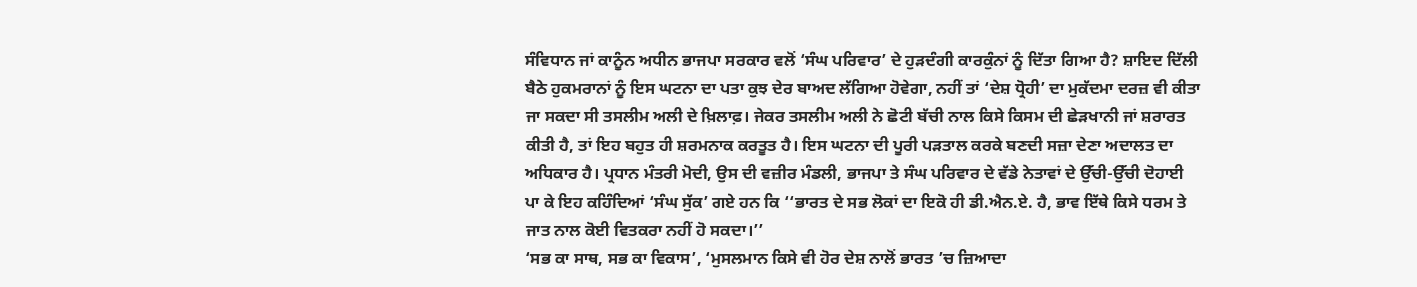ਸੰਵਿਧਾਨ ਜਾਂ ਕਾਨੂੰਨ ਅਧੀਨ ਭਾਜਪਾ ਸਰਕਾਰ ਵਲੋਂ ‘ਸੰਘ ਪਰਿਵਾਰ’ ਦੇ ਹੁੜਦੰਗੀ ਕਾਰਕੁੰਨਾਂ ਨੂੰ ਦਿੱਤਾ ਗਿਆ ਹੈ? ਸ਼ਾਇਦ ਦਿੱਲੀ ਬੈਠੇ ਹੁਕਮਰਾਨਾਂ ਨੂੰ ਇਸ ਘਟਨਾ ਦਾ ਪਤਾ ਕੁਝ ਦੇਰ ਬਾਅਦ ਲੱਗਿਆ ਹੋਵੇਗਾ, ਨਹੀਂ ਤਾਂ ‘ਦੇਸ਼ ਧ੍ਰੋਹੀ’ ਦਾ ਮੁਕੱਦਮਾ ਦਰਜ਼ ਵੀ ਕੀਤਾ ਜਾ ਸਕਦਾ ਸੀ ਤਸਲੀਮ ਅਲੀ ਦੇ ਖ਼ਿਲਾਫ਼। ਜੇਕਰ ਤਸਲੀਮ ਅਲੀ ਨੇ ਛੋਟੀ ਬੱਚੀ ਨਾਲ ਕਿਸੇ ਕਿਸਮ ਦੀ ਛੇੜਖਾਨੀ ਜਾਂ ਸ਼ਰਾਰਤ ਕੀਤੀ ਹੈ, ਤਾਂ ਇਹ ਬਹੁਤ ਹੀ ਸ਼ਰਮਨਾਕ ਕਰਤੂਤ ਹੈ। ਇਸ ਘਟਨਾ ਦੀ ਪੂਰੀ ਪੜਤਾਲ ਕਰਕੇ ਬਣਦੀ ਸਜ਼ਾ ਦੇਣਾ ਅਦਾਲਤ ਦਾ ਅਧਿਕਾਰ ਹੈ। ਪ੍ਰਧਾਨ ਮੰਤਰੀ ਮੋਦੀ, ਉਸ ਦੀ ਵਜ਼ੀਰ ਮੰਡਲੀ, ਭਾਜਪਾ ਤੇ ਸੰਘ ਪਰਿਵਾਰ ਦੇ ਵੱਡੇ ਨੇਤਾਵਾਂ ਦੇ ਉੱਚੀ-ਉੱਚੀ ਦੋਹਾਈ ਪਾ ਕੇ ਇਹ ਕਹਿੰਦਿਆਂ ‘ਸੰਘ ਸੁੱਕ’ ਗਏ ਹਨ ਕਿ ‘‘ਭਾਰਤ ਦੇ ਸਭ ਲੋਕਾਂ ਦਾ ਇਕੋ ਹੀ ਡੀ.ਐਨ.ਏ. ਹੈ, ਭਾਵ ਇੱਥੇ ਕਿਸੇ ਧਰਮ ਤੇ ਜਾਤ ਨਾਲ ਕੋਈ ਵਿਤਕਰਾ ਨਹੀਂ ਹੋ ਸਕਦਾ।’’
‘ਸਭ ਕਾ ਸਾਥ, ਸਭ ਕਾ ਵਿਕਾਸ’, ‘ਮੁਸਲਮਾਨ ਕਿਸੇ ਵੀ ਹੋਰ ਦੇਸ਼ ਨਾਲੋਂ ਭਾਰਤ ’ਚ ਜ਼ਿਆਦਾ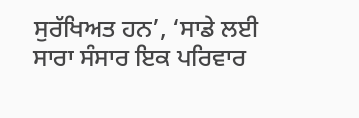ਸੁਰੱਖਿਅਤ ਹਨ’, ‘ਸਾਡੇ ਲਈ ਸਾਰਾ ਸੰਸਾਰ ਇਕ ਪਰਿਵਾਰ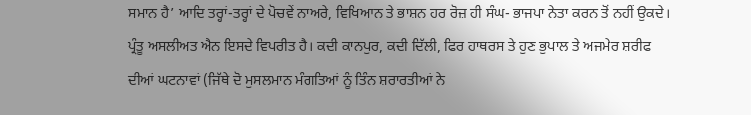ਸਮਾਨ ਹੈ’ ਆਦਿ ਤਰ੍ਹਾਂ-ਤਰ੍ਹਾਂ ਦੇ ਪੋਚਵੇਂ ਨਾਅਰੇ, ਵਿਖਿਆਨ ਤੇ ਭਾਸ਼ਨ ਹਰ ਰੋਜ਼ ਹੀ ਸੰਘ- ਭਾਜਪਾ ਨੇਤਾ ਕਰਨ ਤੋਂ ਨਹੀਂ ਉਕਦੇ। ਪ੍ਰੰਤੂ ਅਸਲੀਅਤ ਐਨ ਇਸਦੇ ਵਿਪਰੀਤ ਹੈ। ਕਦੀ ਕਾਨਪੁਰ, ਕਦੀ ਦਿੱਲੀ, ਫਿਰ ਹਾਥਰਸ ਤੇ ਹੁਣ ਭੁਪਾਲ ਤੇ ਅਜਮੇਰ ਸ਼ਰੀਫ ਦੀਆਂ ਘਟਨਾਵਾਂ (ਜਿੱਥੇ ਦੋ ਮੁਸਲਮਾਨ ਮੰਗਤਿਆਂ ਨੂੰ ਤਿੰਨ ਸ਼ਰਾਰਤੀਆਂ ਨੇ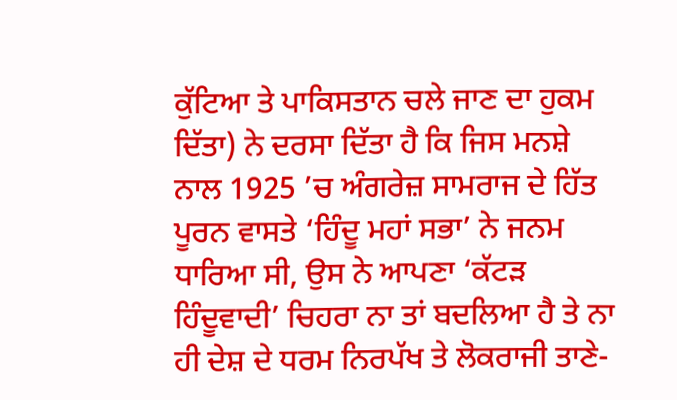ਕੁੱਟਿਆ ਤੇ ਪਾਕਿਸਤਾਨ ਚਲੇ ਜਾਣ ਦਾ ਹੁਕਮ ਦਿੱਤਾ) ਨੇ ਦਰਸਾ ਦਿੱਤਾ ਹੈ ਕਿ ਜਿਸ ਮਨਸ਼ੇ ਨਾਲ 1925 ’ਚ ਅੰਗਰੇਜ਼ ਸਾਮਰਾਜ ਦੇ ਹਿੱਤ ਪੂਰਨ ਵਾਸਤੇ ‘ਹਿੰਦੂ ਮਹਾਂ ਸਭਾ’ ਨੇ ਜਨਮ ਧਾਰਿਆ ਸੀ, ਉਸ ਨੇ ਆਪਣਾ ‘ਕੱਟੜ ਹਿੰਦੂਵਾਦੀ’ ਚਿਹਰਾ ਨਾ ਤਾਂ ਬਦਲਿਆ ਹੈ ਤੇ ਨਾ ਹੀ ਦੇਸ਼ ਦੇ ਧਰਮ ਨਿਰਪੱਖ ਤੇ ਲੋਕਰਾਜੀ ਤਾਣੇ-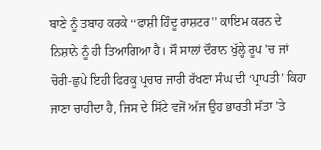ਬਾਣੇ ਨੂੰ ਤਬਾਹ ਕਰਕੇ ‘‘ਫਾਸ਼ੀ ਹਿੰਦੂ ਰਾਸ਼ਟਰ’’ ਕਾਇਮ ਕਰਨ ਦੇ ਨਿਸ਼ਾਨੇ ਨੂੰ ਹੀ ਤਿਆਗਿਆ ਹੈ। ਸੌ ਸਾਲਾਂ ਦੌਰਾਨ ਖੁੱਲ੍ਹੇ ਰੂਪ ’ਚ ਜਾਂ ਚੋਰੀ-ਛੁਪੇ ਇਹੀ ਫਿਰਕੂ ਪ੍ਰਚਾਰ ਜਾਰੀ ਰੱਖਣਾ ਸੰਘ ਦੀ ‘ਪ੍ਰਾਪਤੀ’ ਕਿਹਾ ਜਾਣਾ ਚਾਹੀਦਾ ਹੈ, ਜਿਸ ਦੇ ਸਿੱਟੇ ਵਜੋਂ ਅੱਜ ਉਹ ਭਾਰਤੀ ਸੱਤਾ ’ਤੇ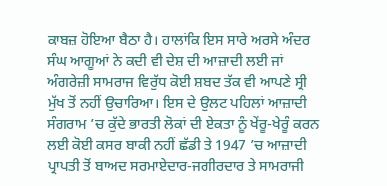ਕਾਬਜ਼ ਹੋਇਆ ਬੈਠਾ ਹੈ। ਹਾਲਾਂਕਿ ਇਸ ਸਾਰੇ ਅਰਸੇ ਅੰਦਰ ਸੰਘ ਆਗੂਆਂ ਨੇ ਕਦੀ ਵੀ ਦੇਸ਼ ਦੀ ਆਜ਼ਾਦੀ ਲਈ ਜਾਂ ਅੰਗਰੇਜ਼ੀ ਸਾਮਰਾਜ ਵਿਰੁੱਧ ਕੋਈ ਸ਼ਬਦ ਤੱਕ ਵੀ ਆਪਣੇ ਸ੍ਰੀ ਮੁੱਖ ਤੋਂ ਨਹੀਂ ਉਚਾਰਿਆ। ਇਸ ਦੇ ਉਲਟ ਪਹਿਲਾਂ ਆਜ਼ਾਦੀ ਸੰਗਰਾਮ ’ਚ ਕੁੱਦੇ ਭਾਰਤੀ ਲੋਕਾਂ ਦੀ ਏਕਤਾ ਨੂੰ ਖੇਂਰੂ-ਖੇਰੂੰ ਕਰਨ ਲਈ ਕੋਈ ਕਸਰ ਬਾਕੀ ਨਹੀਂ ਛੱਡੀ ਤੇ 1947 ’ਚ ਆਜ਼ਾਦੀ ਪ੍ਰਾਪਤੀ ਤੋਂ ਬਾਅਦ ਸਰਮਾਏਦਾਰ-ਜਗੀਰਦਾਰ ਤੇ ਸਾਮਰਾਜੀ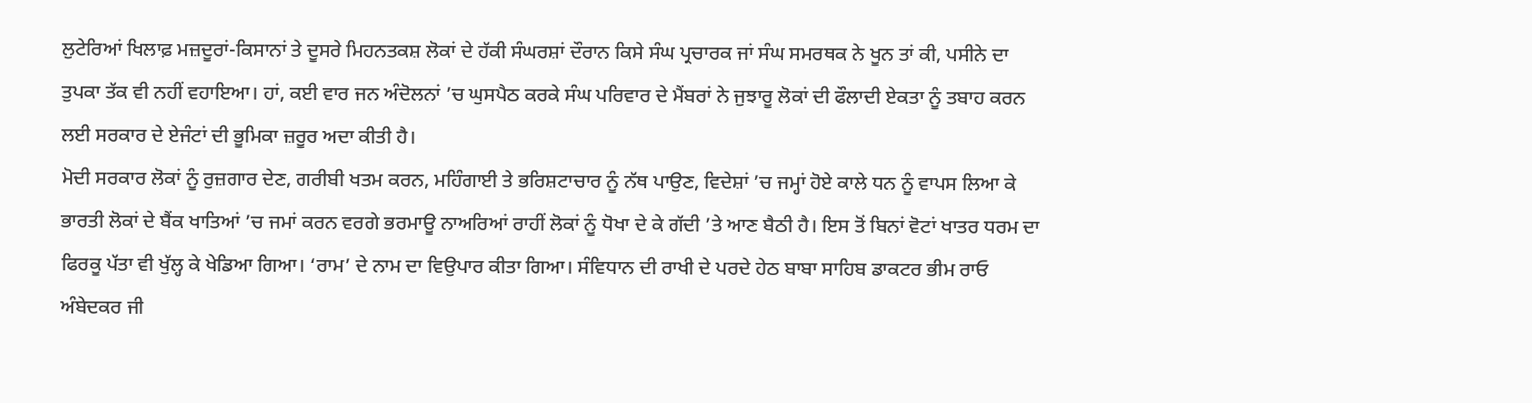ਲੁਟੇਰਿਆਂ ਖਿਲਾਫ਼ ਮਜ਼ਦੂਰਾਂ-ਕਿਸਾਨਾਂ ਤੇ ਦੂਸਰੇ ਮਿਹਨਤਕਸ਼ ਲੋਕਾਂ ਦੇ ਹੱਕੀ ਸੰਘਰਸ਼ਾਂ ਦੌਰਾਨ ਕਿਸੇ ਸੰਘ ਪ੍ਰਚਾਰਕ ਜਾਂ ਸੰਘ ਸਮਰਥਕ ਨੇ ਖੂਨ ਤਾਂ ਕੀ, ਪਸੀਨੇ ਦਾ ਤੁਪਕਾ ਤੱਕ ਵੀ ਨਹੀਂ ਵਹਾਇਆ। ਹਾਂ, ਕਈ ਵਾਰ ਜਨ ਅੰਦੋਲਨਾਂ ’ਚ ਘੁਸਪੈਠ ਕਰਕੇ ਸੰਘ ਪਰਿਵਾਰ ਦੇ ਮੈਂਬਰਾਂ ਨੇ ਜੁਝਾਰੂ ਲੋਕਾਂ ਦੀ ਫੌਲਾਦੀ ਏਕਤਾ ਨੂੰ ਤਬਾਹ ਕਰਨ ਲਈ ਸਰਕਾਰ ਦੇ ਏਜੰਟਾਂ ਦੀ ਭੂਮਿਕਾ ਜ਼ਰੂਰ ਅਦਾ ਕੀਤੀ ਹੈ।
ਮੋਦੀ ਸਰਕਾਰ ਲੋਕਾਂ ਨੂੰ ਰੁਜ਼ਗਾਰ ਦੇਣ, ਗਰੀਬੀ ਖਤਮ ਕਰਨ, ਮਹਿੰਗਾਈ ਤੇ ਭਰਿਸ਼ਟਾਚਾਰ ਨੂੰ ਨੱਥ ਪਾਉਣ, ਵਿਦੇਸ਼ਾਂ ’ਚ ਜਮ੍ਹਾਂ ਹੋਏ ਕਾਲੇ ਧਨ ਨੂੰ ਵਾਪਸ ਲਿਆ ਕੇ ਭਾਰਤੀ ਲੋਕਾਂ ਦੇ ਬੈਂਕ ਖਾਤਿਆਂ ’ਚ ਜਮਾਂ ਕਰਨ ਵਰਗੇ ਭਰਮਾਊ ਨਾਅਰਿਆਂ ਰਾਹੀਂ ਲੋਕਾਂ ਨੂੰ ਧੋਖਾ ਦੇ ਕੇ ਗੱਦੀ ’ਤੇ ਆਣ ਬੈਠੀ ਹੈ। ਇਸ ਤੋਂ ਬਿਨਾਂ ਵੋਟਾਂ ਖਾਤਰ ਧਰਮ ਦਾ ਫਿਰਕੂ ਪੱਤਾ ਵੀ ਖੁੱਲ੍ਹ ਕੇ ਖੇਡਿਆ ਗਿਆ। ‘ਰਾਮ’ ਦੇ ਨਾਮ ਦਾ ਵਿਉਪਾਰ ਕੀਤਾ ਗਿਆ। ਸੰਵਿਧਾਨ ਦੀ ਰਾਖੀ ਦੇ ਪਰਦੇ ਹੇਠ ਬਾਬਾ ਸਾਹਿਬ ਡਾਕਟਰ ਭੀਮ ਰਾਓ ਅੰਬੇਦਕਰ ਜੀ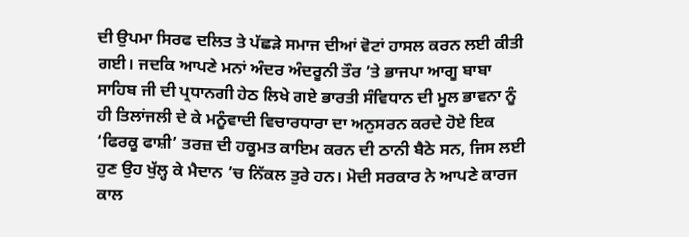ਦੀ ਉਪਮਾ ਸਿਰਫ ਦਲਿਤ ਤੇ ਪੱਛੜੇ ਸਮਾਜ ਦੀਆਂ ਵੋਟਾਂ ਹਾਸਲ ਕਰਨ ਲਈ ਕੀਤੀ ਗਈ। ਜਦਕਿ ਆਪਣੇ ਮਨਾਂ ਅੰਦਰ ਅੰਦਰੂਨੀ ਤੌਰ ’ਤੇ ਭਾਜਪਾ ਆਗੂ ਬਾਬਾ ਸਾਹਿਬ ਜੀ ਦੀ ਪ੍ਰਧਾਨਗੀ ਹੇਠ ਲਿਖੇ ਗਏ ਭਾਰਤੀ ਸੰਵਿਧਾਨ ਦੀ ਮੂਲ ਭਾਵਨਾ ਨੂੰ ਹੀ ਤਿਲਾਂਜਲੀ ਦੇ ਕੇ ਮਨੂੰਵਾਦੀ ਵਿਚਾਰਧਾਰਾ ਦਾ ਅਨੁਸਰਨ ਕਰਦੇ ਹੋਏ ਇਕ ‘ਫਿਰਕੂ ਫਾਸ਼ੀ’ ਤਰਜ਼ ਦੀ ਹਕੂਮਤ ਕਾਇਮ ਕਰਨ ਦੀ ਠਾਨੀ ਬੈਠੇ ਸਨ, ਜਿਸ ਲਈ ਹੁਣ ਉਹ ਖੁੱਲ੍ਹ ਕੇ ਮੈਦਾਨ ’ਚ ਨਿੱਕਲ ਤੁਰੇ ਹਨ। ਮੋਦੀ ਸਰਕਾਰ ਨੇ ਆਪਣੇ ਕਾਰਜ ਕਾਲ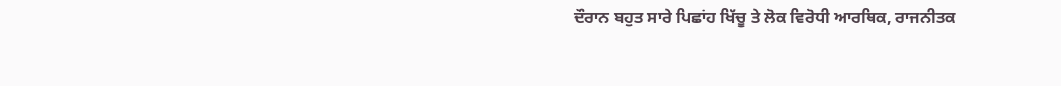ਦੌਰਾਨ ਬਹੁਤ ਸਾਰੇ ਪਿਛਾਂਹ ਖਿੱਚੂ ਤੇ ਲੋਕ ਵਿਰੋਧੀ ਆਰਥਿਕ, ਰਾਜਨੀਤਕ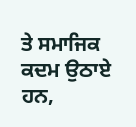ਤੇ ਸਮਾਜਿਕ ਕਦਮ ਉਠਾਏ ਹਨ,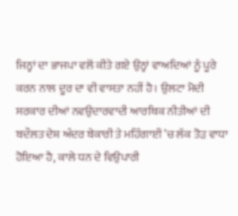ਜਿਨ੍ਹਾਂ ਦਾ ਭਾਜਪਾ ਵਲੋਂ ਕੀਤੇ ਗਏ ਉਨ੍ਹਾਂ ਵਾਅਦਿਆਂ ਨੂੰ ਪੂਰੇ ਕਰਨ ਨਾਲ ਦੂਰ ਦਾ ਵੀ ਵਾਸਤਾ ਨਹੀਂ ਹੈ। ਉਲਟਾ ਮੋਦੀ ਸਰਕਾਰ ਦੀਆਂ ਨਵਉਦਾਰਵਾਦੀ ਆਰਥਿਕ ਨੀਤੀਆਂ ਦੀ ਬਦੌਲਤ ਦੇਸ਼ ਅੰਦਰ ਬੇਕਾਰੀ ਤੇ ਮਹਿੰਗਾਈ ’ਚ ਲੱਕ ਤੋੜ ਵਾਧਾ ਹੋਇਆ ਹੈ, ਕਾਲੇ ਧਨ ਦੇ ਵਿਉਪਾਰੀ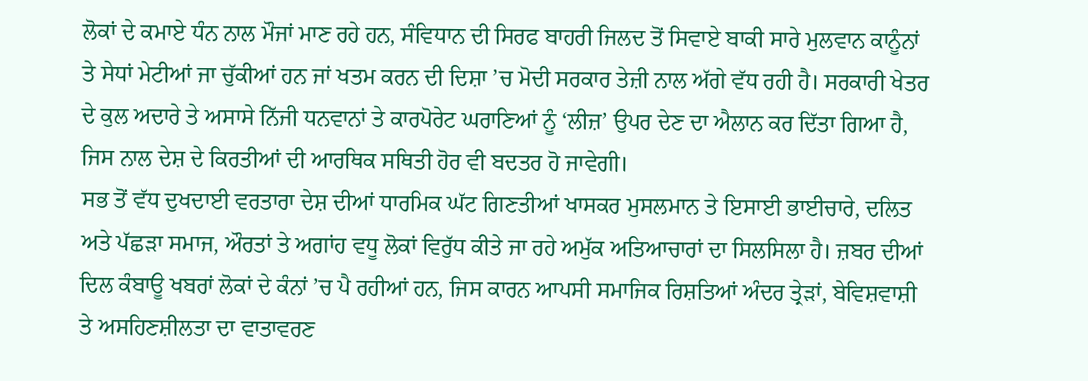ਲੋਕਾਂ ਦੇ ਕਮਾਏ ਧੰਨ ਨਾਲ ਮੌਜਾਂ ਮਾਣ ਰਹੇ ਹਨ, ਸੰਵਿਧਾਨ ਦੀ ਸਿਰਫ ਬਾਹਰੀ ਜਿਲਦ ਤੋਂ ਸਿਵਾਏ ਬਾਕੀ ਸਾਰੇ ਮੁਲਵਾਨ ਕਾਨੂੰਨਾਂ ਤੇ ਸੇਧਾਂ ਮੇਟੀਆਂ ਜਾ ਚੁੱਕੀਆਂ ਹਨ ਜਾਂ ਖਤਮ ਕਰਨ ਦੀ ਦਿਸ਼ਾ ’ਚ ਮੋਦੀ ਸਰਕਾਰ ਤੇਜ਼ੀ ਨਾਲ ਅੱਗੇ ਵੱਧ ਰਹੀ ਹੈ। ਸਰਕਾਰੀ ਖੇਤਰ ਦੇ ਕੁਲ ਅਦਾਰੇ ਤੇ ਅਸਾਸੇ ਨਿੱਜੀ ਧਨਵਾਨਾਂ ਤੇ ਕਾਰਪੋਰੇਟ ਘਰਾਣਿਆਂ ਨੂੰ ‘ਲੀਜ਼’ ਉਪਰ ਦੇਣ ਦਾ ਐਲਾਨ ਕਰ ਦਿੱਤਾ ਗਿਆ ਹੈ, ਜਿਸ ਨਾਲ ਦੇਸ਼ ਦੇ ਕਿਰਤੀਆਂ ਦੀ ਆਰਥਿਕ ਸਥਿਤੀ ਹੋਰ ਵੀ ਬਦਤਰ ਹੋ ਜਾਵੇਗੀ।
ਸਭ ਤੋਂ ਵੱਧ ਦੁਖਦਾਈ ਵਰਤਾਰਾ ਦੇਸ਼ ਦੀਆਂ ਧਾਰਮਿਕ ਘੱਟ ਗਿਣਤੀਆਂ ਖਾਸਕਰ ਮੁਸਲਮਾਨ ਤੇ ਇਸਾਈ ਭਾਈਚਾਰੇ, ਦਲਿਤ ਅਤੇ ਪੱਛੜਾ ਸਮਾਜ, ਔਰਤਾਂ ਤੇ ਅਗਾਂਹ ਵਧੂ ਲੋਕਾਂ ਵਿਰੁੱਧ ਕੀਤੇ ਜਾ ਰਹੇ ਅਮੁੱਕ ਅਤਿਆਚਾਰਾਂ ਦਾ ਸਿਲਸਿਲਾ ਹੈ। ਜ਼ਬਰ ਦੀਆਂ ਦਿਲ ਕੰਬਾਊ ਖਬਰਾਂ ਲੋਕਾਂ ਦੇ ਕੰਨਾਂ ’ਚ ਪੈ ਰਹੀਆਂ ਹਨ, ਜਿਸ ਕਾਰਨ ਆਪਸੀ ਸਮਾਜਿਕ ਰਿਸ਼ਤਿਆਂ ਅੰਦਰ ਤ੍ਰੇੜਾਂ, ਬੇਵਿਸ਼ਵਾਸ਼ੀ ਤੇ ਅਸਹਿਣਸ਼ੀਲਤਾ ਦਾ ਵਾਤਾਵਰਣ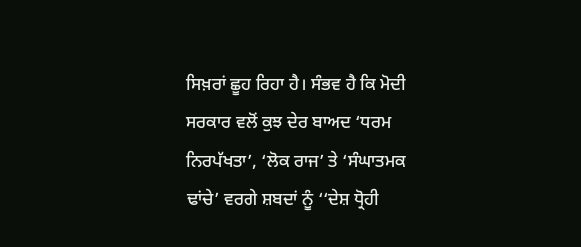ਸਿਖ਼ਰਾਂ ਛੂਹ ਰਿਹਾ ਹੈ। ਸੰਭਵ ਹੈ ਕਿ ਮੋਦੀ ਸਰਕਾਰ ਵਲੋਂ ਕੁਝ ਦੇਰ ਬਾਅਦ ‘ਧਰਮ ਨਿਰਪੱਖਤਾ’, ‘ਲੋਕ ਰਾਜ’ ਤੇ ‘ਸੰਘਾਤਮਕ ਢਾਂਚੇ’ ਵਰਗੇ ਸ਼ਬਦਾਂ ਨੂੰ ‘‘ਦੇਸ਼ ਧ੍ਰੋਹੀ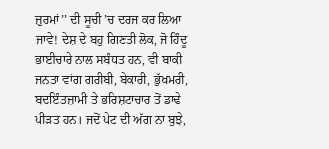ਜ਼ੁਰਮਾਂ’’ ਦੀ ਸੂਚੀ ’ਚ ਦਰਜ ਕਰ ਲਿਆ ਜਾਵੇ! ਦੇਸ਼ ਦੇ ਬਹੁ ਗਿਣਤੀ ਲੋਕ, ਜੋ ਹਿੰਦੂ ਭਾਈਚਾਰੇ ਨਾਲ ਸਬੰਧਤ ਹਨ, ਵੀ ਬਾਕੀ ਜਨਤਾ ਵਾਂਗ ਗਰੀਬੀ, ਬੇਕਾਰੀ, ਭੁੱਖਮਰੀ, ਬਦਇੰਤਜ਼ਾਮੀ ਤੇ ਭਰਿਸ਼ਟਾਚਾਰ ਤੋਂ ਡਾਢੇ ਪੀੜਤ ਹਨ। ਜਦੋਂ ਪੇਟ ਦੀ ਅੱਗ ਨਾ ਬੁਝੇ,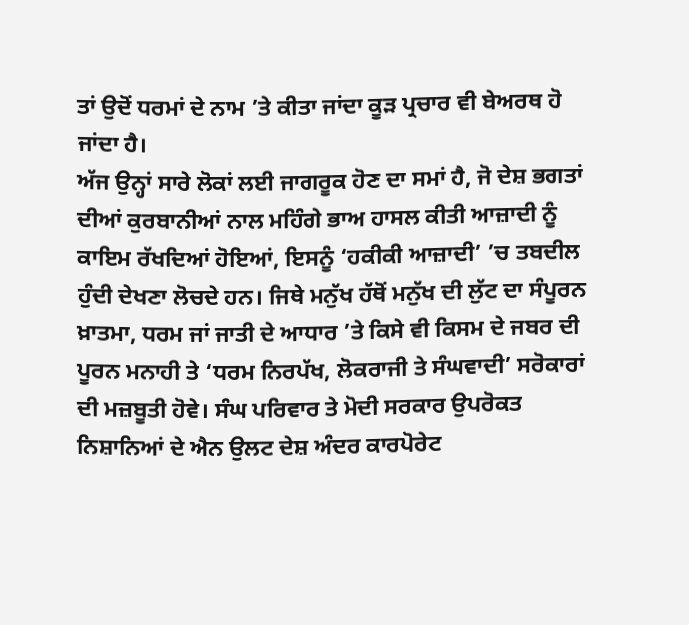ਤਾਂ ਉਦੋਂ ਧਰਮਾਂ ਦੇ ਨਾਮ ’ਤੇ ਕੀਤਾ ਜਾਂਦਾ ਕੂੜ ਪ੍ਰਚਾਰ ਵੀ ਬੇਅਰਥ ਹੋ ਜਾਂਦਾ ਹੈ।
ਅੱਜ ਉਨ੍ਹਾਂ ਸਾਰੇ ਲੋਕਾਂ ਲਈ ਜਾਗਰੂਕ ਹੋਣ ਦਾ ਸਮਾਂ ਹੈ, ਜੋ ਦੇਸ਼ ਭਗਤਾਂ ਦੀਆਂ ਕੁਰਬਾਨੀਆਂ ਨਾਲ ਮਹਿੰਗੇ ਭਾਅ ਹਾਸਲ ਕੀਤੀ ਆਜ਼ਾਦੀ ਨੂੰ ਕਾਇਮ ਰੱਖਦਿਆਂ ਹੋਇਆਂ, ਇਸਨੂੰ ‘ਹਕੀਕੀ ਆਜ਼ਾਦੀ’ ’ਚ ਤਬਦੀਲ ਹੁੰਦੀ ਦੇਖਣਾ ਲੋਚਦੇ ਹਨ। ਜਿਥੇ ਮਨੁੱਖ ਹੱਥੋਂ ਮਨੁੱਖ ਦੀ ਲੁੱਟ ਦਾ ਸੰਪੂਰਨ ਖ਼ਾਤਮਾ, ਧਰਮ ਜਾਂ ਜਾਤੀ ਦੇ ਆਧਾਰ ’ਤੇ ਕਿਸੇ ਵੀ ਕਿਸਮ ਦੇ ਜਬਰ ਦੀ ਪੂਰਨ ਮਨਾਹੀ ਤੇ ‘ਧਰਮ ਨਿਰਪੱਖ, ਲੋਕਰਾਜੀ ਤੇ ਸੰਘਵਾਦੀ’ ਸਰੋਕਾਰਾਂ ਦੀ ਮਜ਼ਬੂਤੀ ਹੋਵੇ। ਸੰਘ ਪਰਿਵਾਰ ਤੇ ਮੋਦੀ ਸਰਕਾਰ ਉਪਰੋਕਤ ਨਿਸ਼ਾਨਿਆਂ ਦੇ ਐਨ ਉਲਟ ਦੇਸ਼ ਅੰਦਰ ਕਾਰਪੋਰੇਟ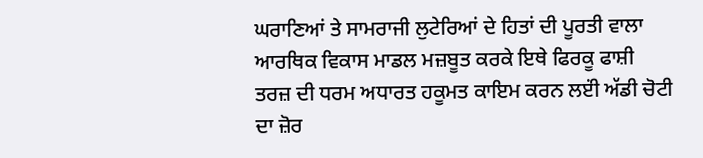ਘਰਾਣਿਆਂ ਤੇ ਸਾਮਰਾਜੀ ਲੁਟੇਰਿਆਂ ਦੇ ਹਿਤਾਂ ਦੀ ਪੂਰਤੀ ਵਾਲਾ ਆਰਥਿਕ ਵਿਕਾਸ ਮਾਡਲ ਮਜ਼ਬੂਤ ਕਰਕੇ ਇਥੇ ਫਿਰਕੂ ਫਾਸ਼ੀ ਤਰਜ਼ ਦੀ ਧਰਮ ਅਧਾਰਤ ਹਕੂਮਤ ਕਾਇਮ ਕਰਨ ਲੲਂੀ ਅੱਡੀ ਚੋਟੀ ਦਾ ਜ਼ੋਰ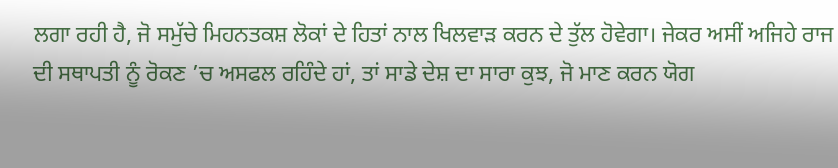ਲਗਾ ਰਹੀ ਹੈ, ਜੋ ਸਮੁੱਚੇ ਮਿਹਨਤਕਸ਼ ਲੋਕਾਂ ਦੇ ਹਿਤਾਂ ਨਾਲ ਖਿਲਵਾੜ ਕਰਨ ਦੇ ਤੁੱਲ ਹੋਵੇਗਾ। ਜੇਕਰ ਅਸੀਂ ਅਜਿਹੇ ਰਾਜ ਦੀ ਸਥਾਪਤੀ ਨੂੰ ਰੋਕਣ ’ਚ ਅਸਫਲ ਰਹਿੰਦੇ ਹਾਂ, ਤਾਂ ਸਾਡੇ ਦੇਸ਼ ਦਾ ਸਾਰਾ ਕੁਝ, ਜੋ ਮਾਣ ਕਰਨ ਯੋਗ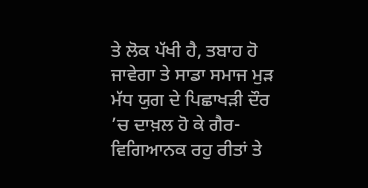ਤੇ ਲੋਕ ਪੱਖੀ ਹੈ, ਤਬਾਹ ਹੋ ਜਾਵੇਗਾ ਤੇ ਸਾਡਾ ਸਮਾਜ ਮੁੜ ਮੱਧ ਯੁਗ ਦੇ ਪਿਛਾਖੜੀ ਦੌਰ ’ਚ ਦਾਖ਼ਲ ਹੋ ਕੇ ਗੈਰ-ਵਿਗਿਆਨਕ ਰਹੁ ਰੀਤਾਂ ਤੇ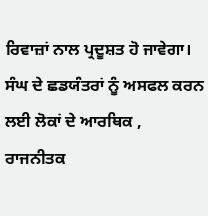ਰਿਵਾਜ਼ਾਂ ਨਾਲ ਪ੍ਰਦੂਸ਼ਤ ਹੋ ਜਾਵੇਗਾ। ਸੰਘ ਦੇ ਛਡਯੰਤਰਾਂ ਨੂੰ ਅਸਫਲ ਕਰਨ ਲਈ ਲੋਕਾਂ ਦੇ ਆਰਥਿਕ , ਰਾਜਨੀਤਕ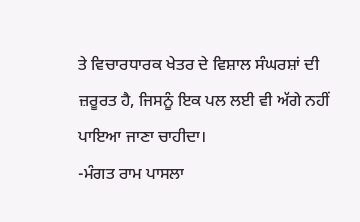ਤੇ ਵਿਚਾਰਧਾਰਕ ਖੇਤਰ ਦੇ ਵਿਸ਼ਾਲ ਸੰਘਰਸ਼ਾਂ ਦੀ ਜ਼ਰੂਰਤ ਹੈ, ਜਿਸਨੂੰ ਇਕ ਪਲ ਲਈ ਵੀ ਅੱਗੇ ਨਹੀਂ ਪਾਇਆ ਜਾਣਾ ਚਾਹੀਦਾ।
-ਮੰਗਤ ਰਾਮ ਪਾਸਲਾ